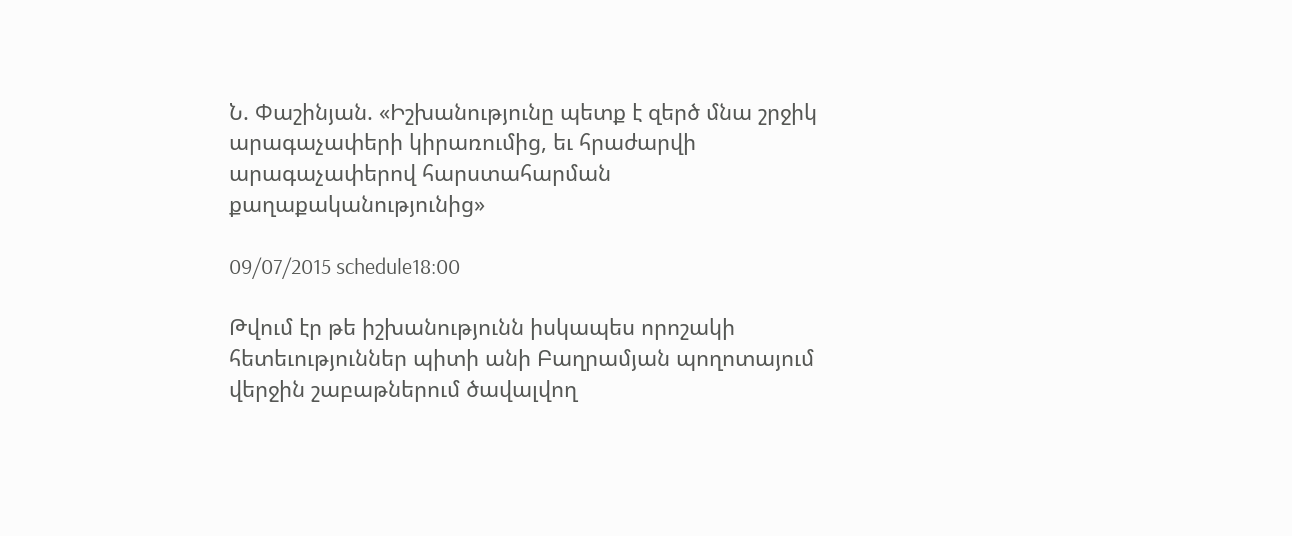Ն. Փաշինյան. «Իշխանությունը պետք է զերծ մնա շրջիկ արագաչափերի կիրառումից, եւ հրաժարվի արագաչափերով հարստահարման քաղաքականությունից»

09/07/2015 schedule18:00

Թվում էր թե իշխանությունն իսկապես որոշակի հետեւություններ պիտի անի Բաղրամյան պողոտայում վերջին շաբաթներում ծավալվող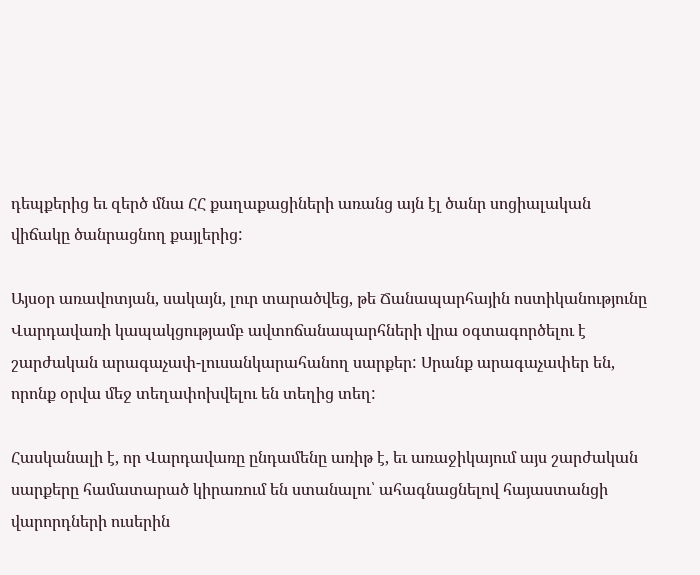դեպքերից եւ զերծ մնա ՀՀ քաղաքացիների առանց այն էլ ծանր սոցիալական վիճակը ծանրացնող քայլերից:

Այսօր առավոտյան, սակայն, լուր տարածվեց, թե Ճանապարհային ոստիկանությունը Վարդավառի կապակցությամբ ավտոճանապարհների վրա օգտագործելու է շարժական արագաչափ-լուսանկարահանող սարքեր: Սրանք արագաչափեր են, որոնք օրվա մեջ տեղափոխվելու են տեղից տեղ:

Հասկանալի է, որ Վարդավառը ընդամենը առիթ է, եւ առաջիկայում այս շարժական սարքերը համատարած կիրառում են ստանալու՝ ահագնացնելով հայաստանցի վարորդների ուսերին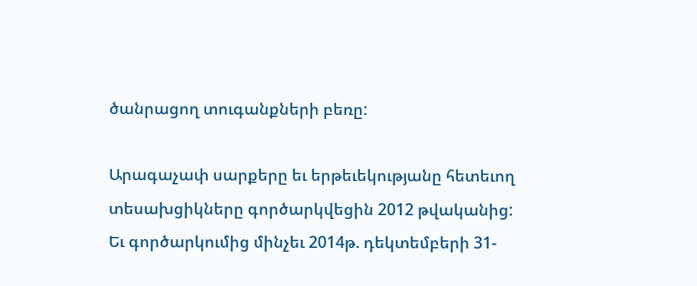ծանրացող տուգանքների բեռը:

Արագաչափ սարքերը եւ երթեւեկությանը հետեւող տեսախցիկները գործարկվեցին 2012 թվականից: Եւ գործարկումից մինչեւ 2014թ. դեկտեմբերի 31-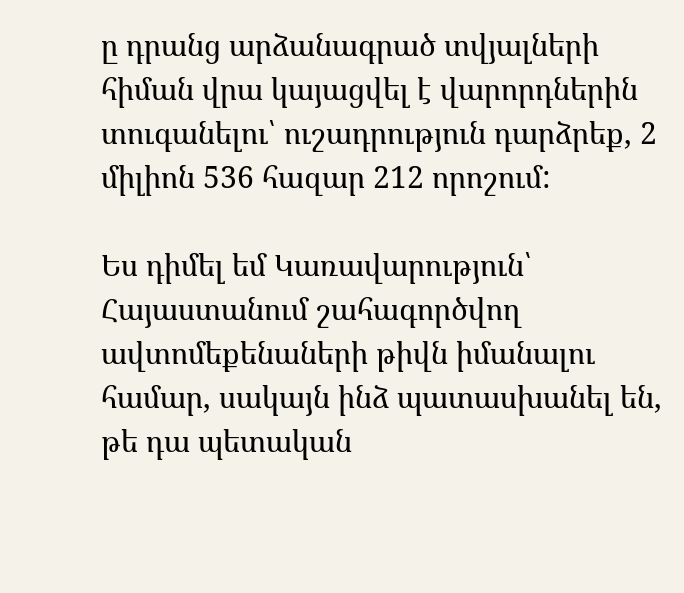ը դրանց արձանագրած տվյալների հիման վրա կայացվել է վարորդներին տուգանելու՝ ուշադրություն դարձրեք, 2 միլիոն 536 հազար 212 որոշում:

Ես դիմել եմ Կառավարություն՝ Հայաստանում շահագործվող ավտոմեքենաների թիվն իմանալու համար, սակայն ինձ պատասխանել են, թե դա պետական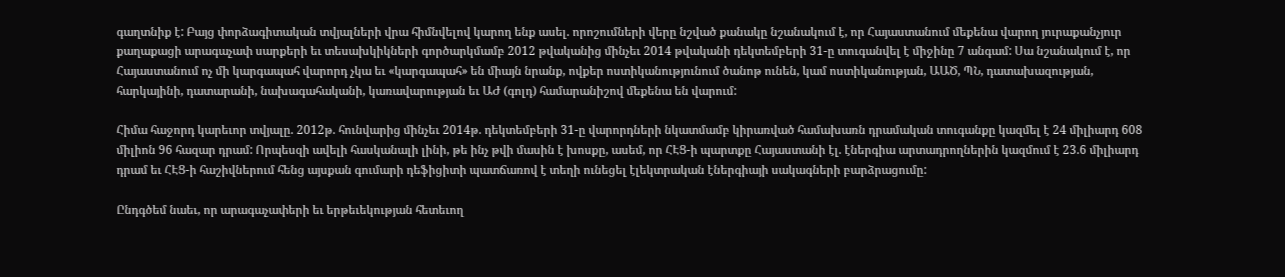գաղտնիք է: Բայց փորձագիտական տվյալների վրա հիմնվելով կարող ենք ասել. որոշումների վերը նշված քանակը նշանակում է, որ Հայաստանում մեքենա վարող յուրաքանչյուր քաղաքացի արագաչափ սարքերի եւ տեսախկիկների գործարկմամբ 2012 թվականից մինչեւ 2014 թվականի դեկտեմբերի 31-ը տուգանվել է միջինը 7 անգամ: Սա նշանակում է, որ Հայաստանում ոչ մի կարգապահ վարորդ չկա եւ «կարգապահ» են միայն նրանք, ովքեր ոստիկանությունում ծանոթ ունեն, կամ ոստիկանության, ԱԱԾ, ՊՆ, դատախազության, հարկայինի, դատարանի, նախագահականի, կառավարության եւ ԱԺ (գոլդ) համարանիշով մեքենա են վարում:

Հիմա հաջորդ կարեւոր տվյալը. 2012թ. հունվարից մինչեւ 2014թ. դեկտեմբերի 31-ը վարորդների նկատմամբ կիրառված համախառն դրամական տուգանքը կազմել է 24 միլիարդ 608 միլիոն 96 հազար դրամ: Որպեսզի ավելի հասկանալի լինի, թե ինչ թվի մասին է խոսքը, ասեմ, որ ՀԷՑ-ի պարտքը Հայաստանի էլ. էներգիա արտադրողներին կազմում է 23.6 միլիարդ դրամ եւ ՀԷՑ-ի հաշիվներում հենց այսքան գումարի դեֆիցիտի պատճառով է տեղի ունեցել էլեկտրական էներգիայի սակագների բարձրացումը:

Ընդգծեմ նաեւ, որ արագաչափերի եւ երթեւեկության հետեւող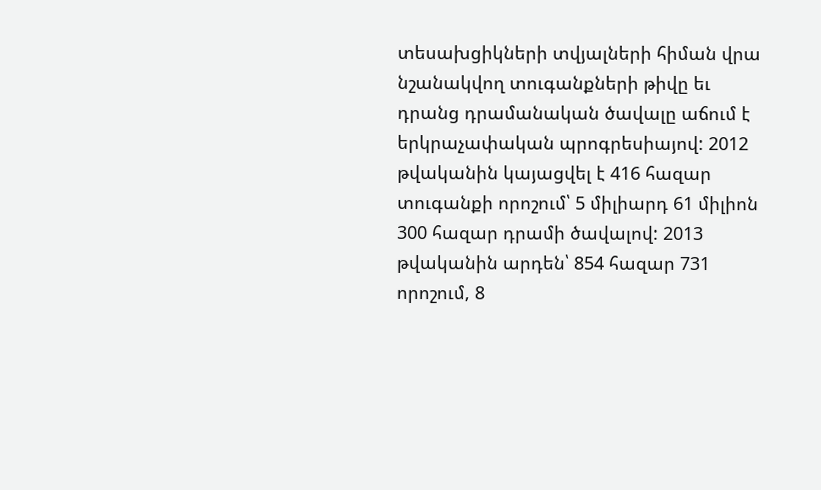տեսախցիկների տվյալների հիման վրա նշանակվող տուգանքների թիվը եւ դրանց դրամանական ծավալը աճում է երկրաչափական պրոգրեսիայով: 2012 թվականին կայացվել է 416 հազար տուգանքի որոշում՝ 5 միլիարդ 61 միլիոն 300 հազար դրամի ծավալով: 2013 թվականին արդեն՝ 854 հազար 731 որոշում, 8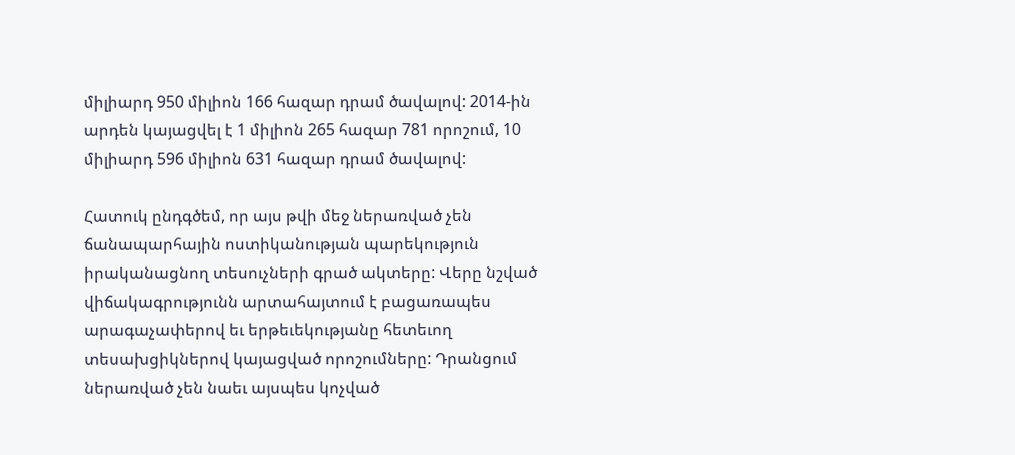միլիարդ 950 միլիոն 166 հազար դրամ ծավալով: 2014-ին արդեն կայացվել է 1 միլիոն 265 հազար 781 որոշում, 10 միլիարդ 596 միլիոն 631 հազար դրամ ծավալով:

Հատուկ ընդգծեմ, որ այս թվի մեջ ներառված չեն ճանապարհային ոստիկանության պարեկություն իրականացնող տեսուչների գրած ակտերը: Վերը նշված վիճակագրությունն արտահայտում է բացառապես արագաչափերով եւ երթեւեկությանը հետեւող տեսախցիկներով կայացված որոշումները: Դրանցում ներառված չեն նաեւ այսպես կոչված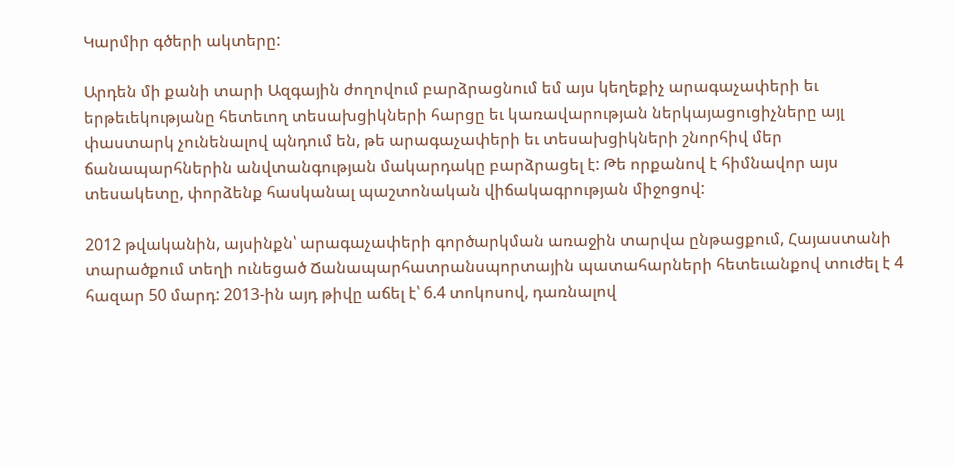Կարմիր գծերի ակտերը:

Արդեն մի քանի տարի Ազգային ժողովում բարձրացնում եմ այս կեղեքիչ արագաչափերի եւ երթեւեկությանը հետեւող տեսախցիկների հարցը եւ կառավարության ներկայացուցիչները այլ փաստարկ չունենալով պնդում են, թե արագաչափերի եւ տեսախցիկների շնորհիվ մեր ճանապարհներին անվտանգության մակարդակը բարձրացել է: Թե որքանով է հիմնավոր այս տեսակետը, փորձենք հասկանալ պաշտոնական վիճակագրության միջոցով:

2012 թվականին, այսինքն՝ արագաչափերի գործարկման առաջին տարվա ընթացքում, Հայաստանի տարածքում տեղի ունեցած Ճանապարհատրանսպորտային պատահարների հետեւանքով տուժել է 4 հազար 50 մարդ: 2013-ին այդ թիվը աճել է՝ 6.4 տոկոսով, դառնալով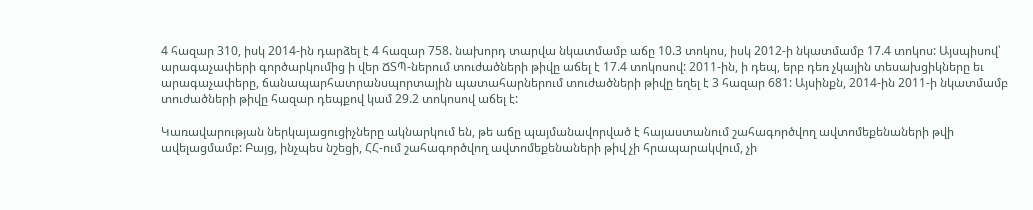4 հազար 310, իսկ 2014-ին դարձել է 4 հազար 758. նախորդ տարվա նկատմամբ աճը 10.3 տոկոս, իսկ 2012-ի նկատմամբ 17.4 տոկոս: Այսպիսով՝ արագաչափերի գործարկումից ի վեր ՃՏՊ-ներում տուժածների թիվը աճել է 17.4 տոկոսով: 2011-ին, ի դեպ, երբ դեռ չկային տեսախցիկները եւ արագաչափերը, ճանապարհատրանսպորտային պատահարներում տուժածների թիվը եղել է 3 հազար 681: Այսինքն, 2014-ին 2011-ի նկատմամբ տուժածների թիվը հազար դեպքով կամ 29.2 տոկոսով աճել է:

Կառավարության ներկայացուցիչները ակնարկում են, թե աճը պայմանավորված է հայաստանում շահագործվող ավտոմեքենաների թվի ավելացմամբ: Բայց, ինչպես նշեցի, ՀՀ-ում շահագործվող ավտոմեքենաների թիվ չի հրապարակվում, չի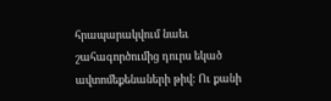հրապարակվում նաեւ շահագործումից դուրս եկած ավտոմեքենաների թիվ: Ու քանի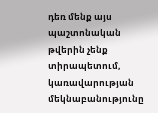դեռ մենք այս պաշտոնական թվերին չենք տիրապետում, կառավարության մեկնաբանությունը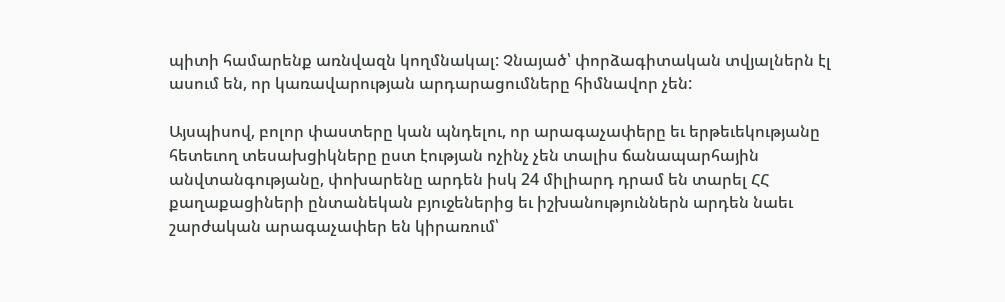պիտի համարենք առնվազն կողմնակալ: Չնայած՝ փորձագիտական տվյալներն էլ ասում են, որ կառավարության արդարացումները հիմնավոր չեն:

Այսպիսով, բոլոր փաստերը կան պնդելու, որ արագաչափերը եւ երթեւեկությանը հետեւող տեսախցիկները ըստ էության ոչինչ չեն տալիս ճանապարհային անվտանգությանը, փոխարենը արդեն իսկ 24 միլիարդ դրամ են տարել ՀՀ քաղաքացիների ընտանեկան բյուջեներից եւ իշխանություններն արդեն նաեւ շարժական արագաչափեր են կիրառում՝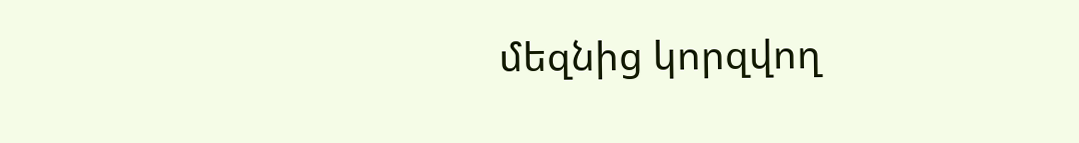մեզնից կորզվող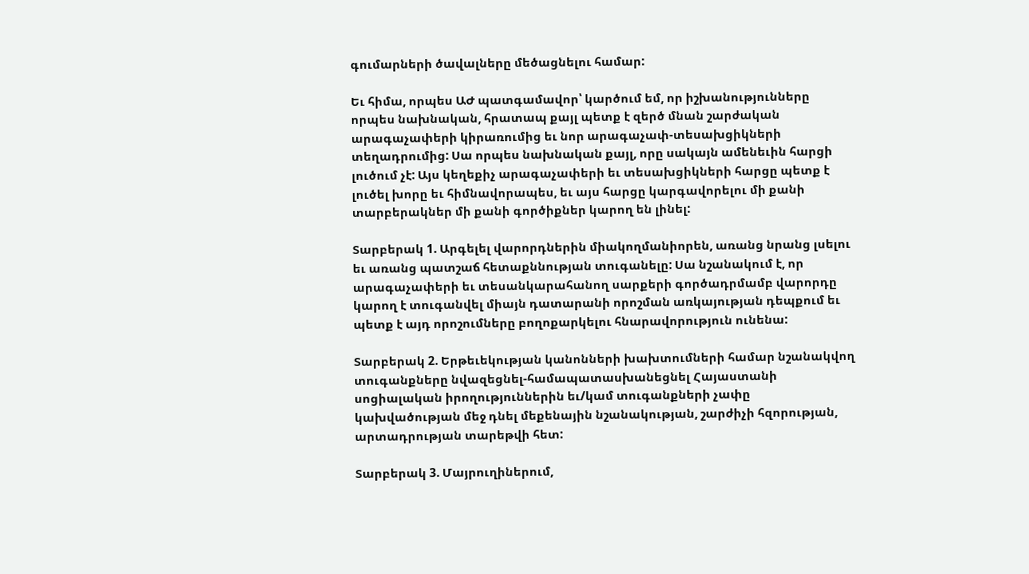գումարների ծավալները մեծացնելու համար:

Եւ հիմա, որպես ԱԺ պատգամավոր՝ կարծում եմ, որ իշխանությունները որպես նախնական, հրատապ քայլ պետք է զերծ մնան շարժական արագաչափերի կիրառումից եւ նոր արագաչափ-տեսախցիկների տեղադրումից: Սա որպես նախնական քայլ, որը սակայն ամենեւին հարցի լուծում չէ: Այս կեղեքիչ արագաչափերի եւ տեսախցիկների հարցը պետք է լուծել խորը եւ հիմնավորապես, եւ այս հարցը կարգավորելու մի քանի տարբերակներ մի քանի գործիքներ կարող են լինել:

Տարբերակ 1. Արգելել վարորդներին միակողմանիորեն, առանց նրանց լսելու եւ առանց պատշաճ հետաքննության տուգանելը: Սա նշանակում է, որ արագաչափերի եւ տեսանկարահանող սարքերի գործադրմամբ վարորդը կարող է տուգանվել միայն դատարանի որոշման առկայության դեպքում եւ պետք է այդ որոշումները բողոքարկելու հնարավորություն ունենա:

Տարբերակ 2. Երթեւեկության կանոնների խախտումների համար նշանակվող տուգանքները նվազեցնել-համապատասխանեցնել Հայաստանի սոցիալական իրողություններին եւ/կամ տուգանքների չափը կախվածության մեջ դնել մեքենային նշանակության, շարժիչի հզորության, արտադրության տարեթվի հետ:

Տարբերակ 3. Մայրուղիներում,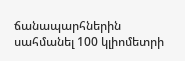ճանապարհներին սահմանել 100 կլիոմետրի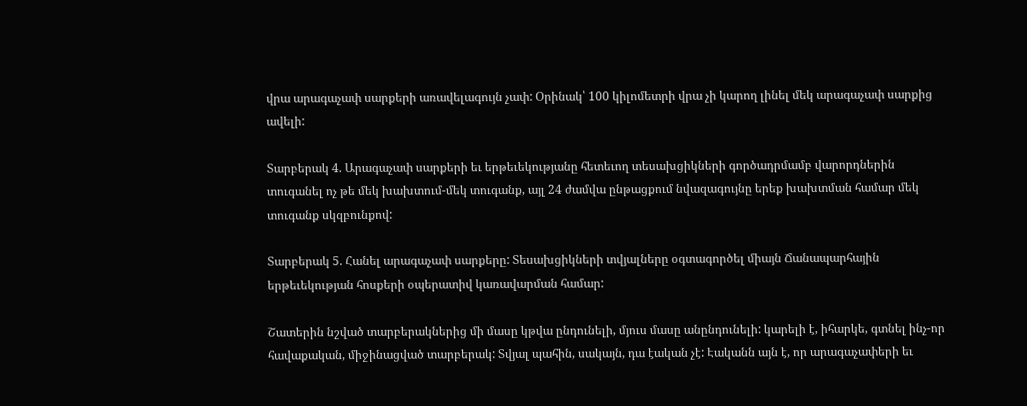վրա արագաչափ սարքերի առավելագույն չափ: Օրինակ՝ 100 կիլոմետրի վրա չի կարող լինել մեկ արագաչափ սարքից ավելի:

Տարբերակ 4. Արագաչափ սարքերի եւ երթեւեկությանը հետեւող տեսախցիկների գործադրմամբ վարորդներին տուգանել ոչ թե մեկ խախտում-մեկ տուգանք, այլ 24 ժամվա ընթացքում նվազագույնը երեք խախտման համար մեկ տուգանք սկզբունքով:

Տարբերակ 5. Հանել արագաչափ սարքերը: Տեսախցիկների տվյալները օգտագործել միայն Ճանապարհային երթեւեկության հոսքերի օպերատիվ կառավարման համար:

Շատերին նշված տարբերակներից մի մասը կթվա ընդունելի, մյուս մասը անընդունելի: կարելի է, իհարկե, գտնել ինչ-որ հավաքական, միջինացված տարբերակ: Տվյալ պահին, սակայն, դա էական չէ: Էականն այն է, որ արագաչափերի եւ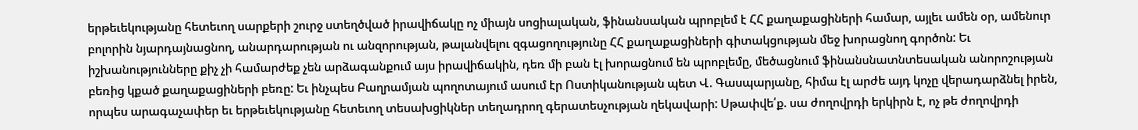երթեւեկությանը հետեւող սարքերի շուրջ ստեղծված իրավիճակը ոչ միայն սոցիալական, ֆինանսական պրոբլեմ է ՀՀ քաղաքացիների համար, այլեւ ամեն օր, ամենուր բոլորին նյարդայնացնող, անարդարության ու անզորության, թալանվելու զգացողությունը ՀՀ քաղաքացիների գիտակցության մեջ խորացնող գործոն: Եւ իշխանությունները քիչ չի համարժեք չեն արձագանքում այս իրավիճակին, դեռ մի բան էլ խորացնում են պրոբլեմը, մեծացնում ֆինանսնատնտեսական անորոշության բեռից կքած քաղաքացիների բեռը: Եւ ինչպես Բաղրամյան պողոտայում ասում էր Ոստիկանության պետ Վ. Գասպարյանը, հիմա էլ արժե այդ կոչը վերադարձնել իրեն, որպես արագաչափեր եւ երթեւեկությանը հետեւող տեսախցիկներ տեղադրող գերատեսչության ղեկավարի: Սթափվե՛ք. սա ժողովրդի երկիրն է, ոչ թե ժողովրդի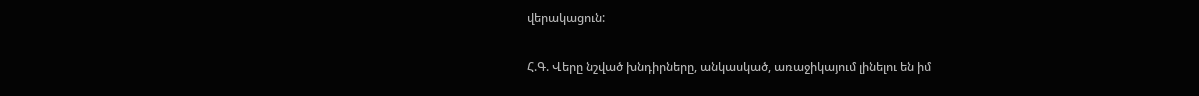վերակացուն:

Հ.Գ. Վերը նշված խնդիրները, անկասկած, առաջիկայում լինելու են իմ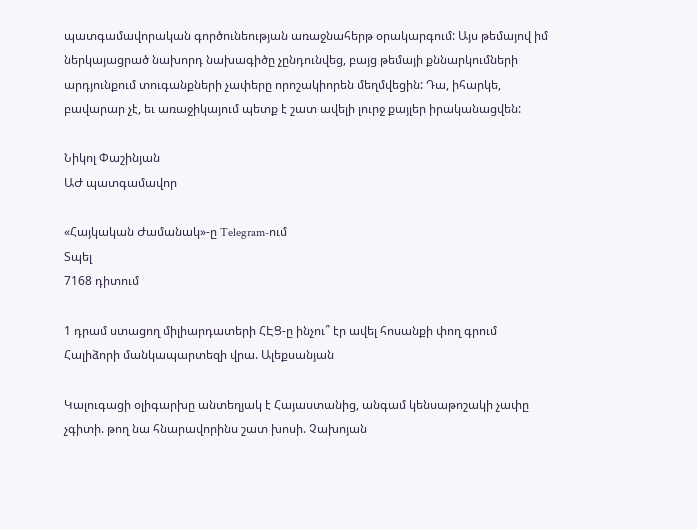պատգամավորական գործունեության առաջնահերթ օրակարգում: Այս թեմայով իմ ներկայացրած նախորդ նախագիծը չընդունվեց, բայց թեմայի քննարկումների արդյունքում տուգանքների չափերը որոշակիորեն մեղմվեցին: Դա, իհարկե, բավարար չէ, եւ առաջիկայում պետք է շատ ավելի լուրջ քայլեր իրականացվեն:

Նիկոլ Փաշինյան
ԱԺ պատգամավոր

«Հայկական Ժամանակ»-ը Telegram-ում
Տպել
7168 դիտում

1 դրամ ստացող միլիարդատերի ՀԷՑ-ը ինչու՞ էր ավել հոսանքի փող գրում Հալիձորի մանկապարտեզի վրա. Ալեքսանյան

Կալուգացի օլիգարխը անտեղյակ է Հայաստանից, անգամ կենսաթոշակի չափը չգիտի. թող նա հնարավորինս շատ խոսի. Չախոյան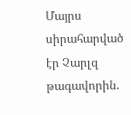Մայրս սիրահարված էր Չարլզ թագավորին.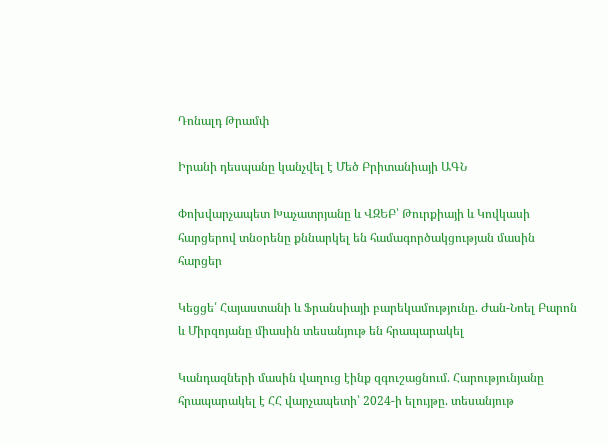Դոնալդ Թրամփ

Իրանի դեսպանը կանչվել է Մեծ Բրիտանիայի ԱԳՆ

Փոխվարչապետ Խաչատրյանը և ՎԶԵԲ՝ Թուրքիայի և Կովկասի հարցերով տնօրենը քննարկել են համագործակցության մասին հարցեր

Կեցցե՛ Հայաստանի և Ֆրանսիայի բարեկամությունը. Ժան-Նոել Բարոն և Միրզոյանը միասին տեսանյութ են հրապարակել

Կանդազների մասին վաղուց էինք զգուշացնում. Հարությունյանը հրապարակել է ՀՀ վարչապետի՝ 2024-ի ելույթը. տեսանյութ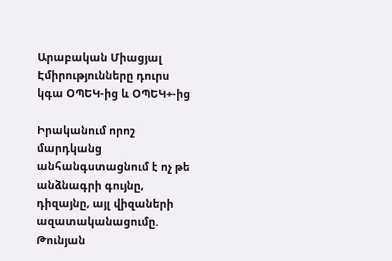Արաբական Միացյալ Էմիրությունները դուրս կգա ՕՊԵԿ-ից և ՕՊԵԿ+-ից

Իրականում որոշ մարդկանց անհանգստացնում է ոչ թե անձնագրի գույնը, դիզայնը, այլ վիզաների ազատականացումը. Թունյան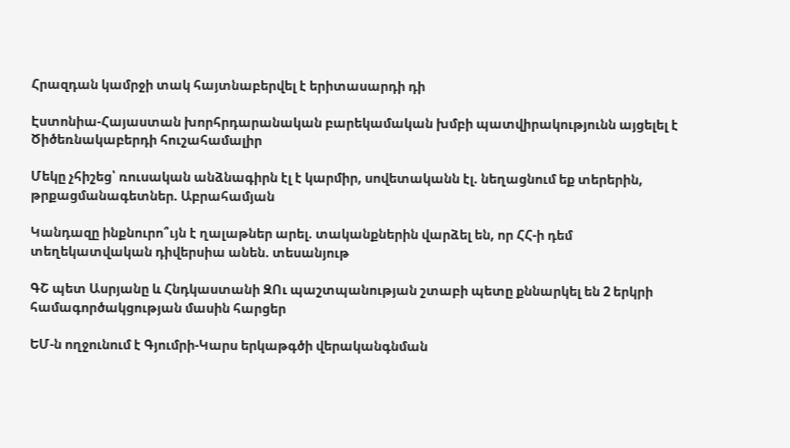Հրազդան կամրջի տակ հայտնաբերվել է երիտասարդի դի

Էստոնիա-Հայաստան խորհրդարանական բարեկամական խմբի պատվիրակությունն այցելել է Ծիծեռնակաբերդի հուշահամալիր

Մեկը չհիշեց՝ ռուսական անձնագիրն էլ է կարմիր, սովետականն էլ. նեղացնում եք տերերին, թրքացմանագետներ. Աբրահամյան

Կանդազը ինքնուրո՞ւյն է ղալաթներ արել. տականքներին վարձել են, որ ՀՀ-ի դեմ տեղեկատվական դիվերսիա անեն. տեսանյութ

ԳՇ պետ Ասրյանը և Հնդկաստանի ԶՈւ պաշտպանության շտաբի պետը քննարկել են 2 երկրի համագործակցության մասին հարցեր

ԵՄ-ն ողջունում է Գյումրի-Կարս երկաթգծի վերականգնման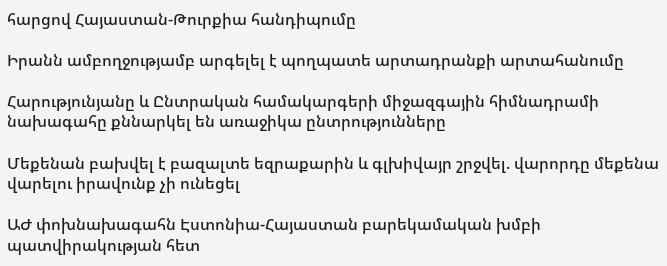հարցով Հայաստան-Թուրքիա հանդիպումը

Իրանն ամբողջությամբ արգելել է պողպատե արտադրանքի արտահանումը

Հարությունյանը և Ընտրական համակարգերի միջազգային հիմնադրամի նախագահը քննարկել են առաջիկա ընտրությունները

Մեքենան բախվել է բազալտե եզրաքարին և գլխիվայր շրջվել. վարորդը մեքենա վարելու իրավունք չի ունեցել

ԱԺ փոխնախագահն Էստոնիա-Հայաստան բարեկամական խմբի պատվիրակության հետ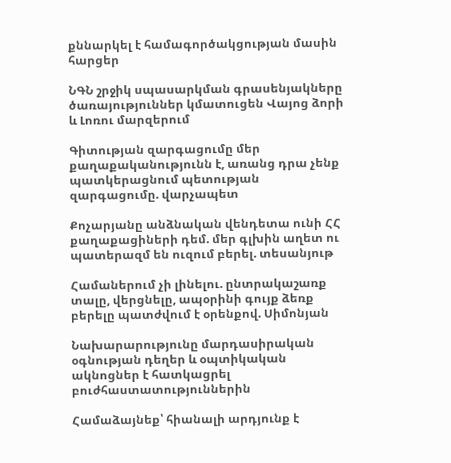քննարկել է համագործակցության մասին հարցեր

ՆԳՆ շրջիկ սպասարկման գրասենյակները ծառայություններ կմատուցեն Վայոց ձորի և Լոռու մարզերում

Գիտության զարգացումը մեր քաղաքականությունն է, առանց դրա չենք պատկերացնում պետության զարգացումը. վարչապետ

Քոչարյանը անձնական վենդետա ունի ՀՀ քաղաքացիների դեմ. մեր գլխին աղետ ու պատերազմ են ուզում բերել. տեսանյութ

Համաներում չի լինելու. ընտրակաշառք տալը, վերցնելը, ապօրինի գույք ձեռք բերելը պատժվում է օրենքով. Սիմոնյան

Նախարարությունը մարդասիրական օգնության դեղեր և օպտիկական ակնոցներ է հատկացրել բուժհաստատություններին

Համաձայնեք՝ հիանալի արդյունք է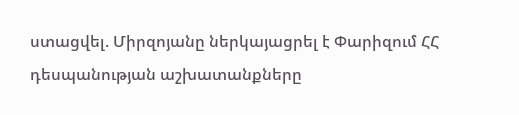ստացվել. Միրզոյանը ներկայացրել է Փարիզում ՀՀ դեսպանության աշխատանքները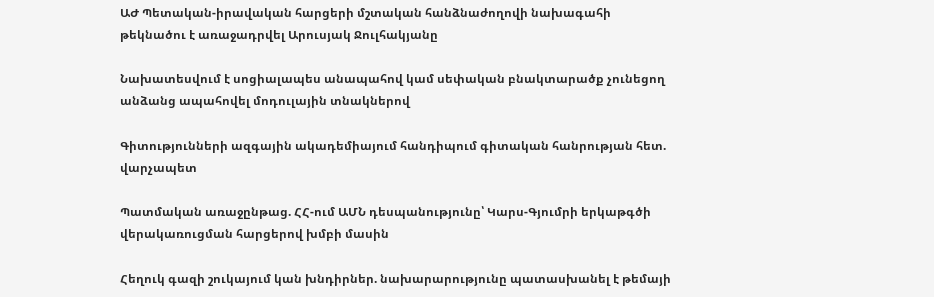ԱԺ Պետական-իրավական հարցերի մշտական հանձնաժողովի նախագահի թեկնածու է առաջադրվել Արուսյակ Ջուլհակյանը

Նախատեսվում է սոցիալապես անապահով կամ սեփական բնակտարածք չունեցող անձանց ապահովել մոդուլային տնակներով

Գիտությունների ազգային ակադեմիայում հանդիպում գիտական հանրության հետ. վարչապետ

Պատմական առաջընթաց. ՀՀ-ում ԱՄՆ դեսպանությունը՝ Կարս-Գյումրի երկաթգծի վերակառուցման հարցերով խմբի մասին

Հեղուկ գազի շուկայում կան խնդիրներ. նախարարությունը պատասխանել է թեմայի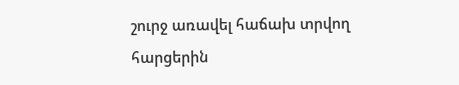շուրջ առավել հաճախ տրվող հարցերին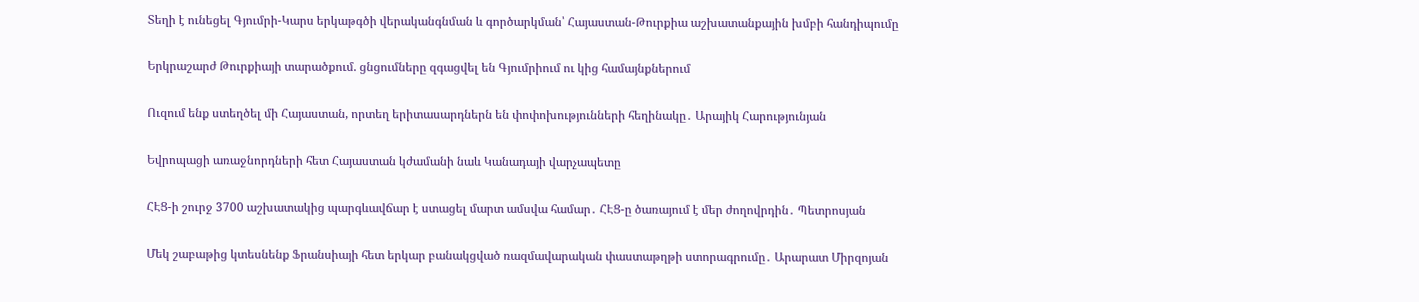Տեղի է ունեցել Գյումրի-Կարս երկաթգծի վերականգնման և գործարկման՝ Հայաստան-Թուրքիա աշխատանքային խմբի հանդիպումը

Երկրաշարժ Թուրքիայի տարածքում. ցնցումները զգացվել են Գյումրիում ու կից համայնքներում

Ուզում ենք ստեղծել մի Հայաստան, որտեղ երիտասարդներն են փոփոխությունների հեղինակը․ Արայիկ Հարությունյան

Եվրոպացի առաջնորդների հետ Հայաստան կժամանի նաև Կանադայի վարչապետը

ՀԷՑ-ի շուրջ 3700 աշխատակից պարգևավճար է ստացել մարտ ամսվա համար․ ՀԷՑ-ը ծառայում է մեր ժողովրդին․ Պետրոսյան

Մեկ շաբաթից կտեսնենք Ֆրանսիայի հետ երկար բանակցված ռազմավարական փաստաթղթի ստորագրումը․ Արարատ Միրզոյան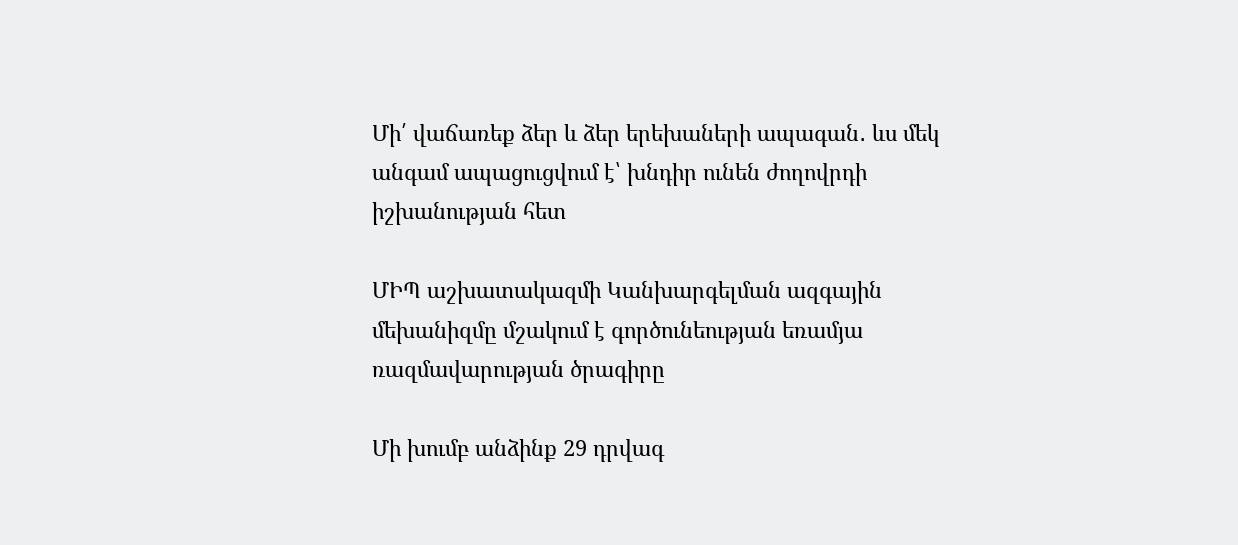Մի՛ վաճառեք ձեր և ձեր երեխաների ապագան․ ևս մեկ անգամ ապացուցվում է՝ խնդիր ունեն ժողովրդի իշխանության հետ

ՄԻՊ աշխատակազմի Կանխարգելման ազգային մեխանիզմը մշակում է գործունեության եռամյա ռազմավարության ծրագիրը

Մի խումբ անձինք 29 դրվագ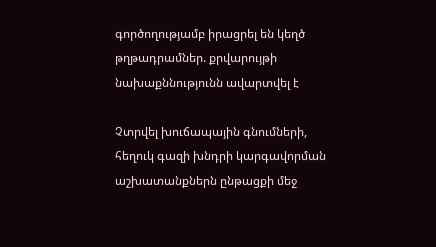գործողությամբ իրացրել են կեղծ թղթադրամներ. քրվարույթի նախաքննությունն ավարտվել է

Չտրվել խուճապային գնումների, հեղուկ գազի խնդրի կարգավորման աշխատանքներն ընթացքի մեջ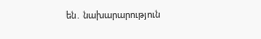են․ նախարարություն